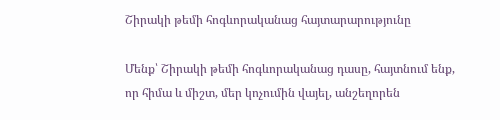Շիրակի թեմի հոգևորականաց հայտարարությունը

Մենք՝ Շիրակի թեմի հոգևորականաց դասը, հայտնում ենք, որ հիմա և միշտ, մեր կոչումին վայել, անշեղորեն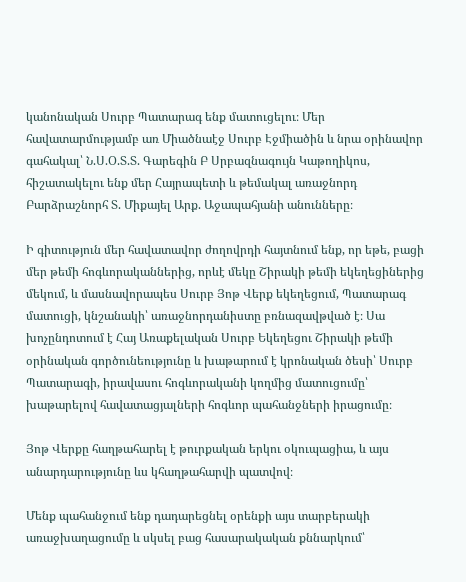կանոնական Սուրբ Պատարագ ենք մատուցելու։ Մեր հավատարմությամբ առ Միածնաէջ Սուրբ Էջմիածին և նրա օրինավոր գահակալ՝ Ն.Ս.Օ.Տ.Տ. Գարեգին Բ Սրբազնագույն Կաթողիկոս, հիշատակելու ենք մեր Հայրապետի և թեմակալ առաջնորդ Բարձրաշնորհ Տ. Միքայել Արք. Աջապահյանի անունները։

Ի գիտություն մեր հավատավոր ժողովրդի հայտնում ենք, որ եթե, բացի մեր թեմի հոգևորականներից, որևէ մեկը Շիրակի թեմի եկեղեցիներից մեկում, և մասնավորապես Սուրբ Յոթ Վերք եկեղեցում, Պատարագ մատուցի, կնշանակի՝ առաջնորդանիստը բռնազավթված է։ Սա խոչընդոտում է Հայ Առաքելական Սուրբ Եկեղեցու Շիրակի թեմի օրինական գործունեությունը և խաթարում է կրոնական ծեսի՝ Սուրբ Պատարագի, իրավասու հոգևորականի կողմից մատուցումը՝ խաթարելով հավատացյալների հոգևոր պահանջների իրացումը։

Յոթ Վերքը հաղթահարել է թուրքական երկու օկուպացիա, և այս անարդարությունը ևս կհաղթահարվի պատվով։

Մենք պահանջում ենք դադարեցնել օրենքի այս տարբերակի առաջխաղացումը և սկսել բաց հասարակական քննարկում՝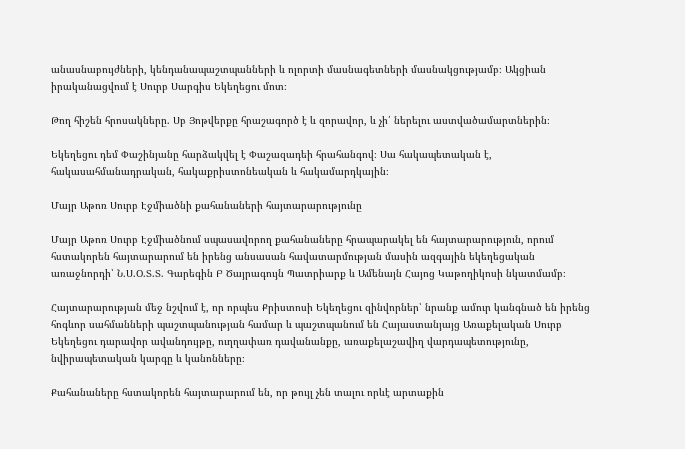անասնաբույժների, կենդանապաշտպանների և ոլորտի մասնագետների մասնակցությամբ։ Ակցիան իրականացվում է Սուրբ Սարգիս Եկեղեցու մոտ։

Թող հիշեն հրոսակները. Սբ Յոթվերքը հրաշագործ է և զորավոր, և չի՛ ներելու աստվածամարտներին։

Եկեղեցու դեմ Փաշինյանը հարձակվել է Փաշազադեի հրահանգով։ Սա հակապետական է, հակասահմանադրական, հակաքրիստոնեական և հակամարդկային։

Մայր Աթոռ Սուրբ Էջմիածնի քահանաների հայտարարությունը

Մայր Աթոռ Սուրբ Էջմիածնում սպասավորող քահանաները հրապարակել են հայտարարություն, որում հստակորեն հայտարարում են իրենց անսասան հավատարմության մասին ազգային եկեղեցական առաջնորդի՝ Ն.Ս.Օ.Տ.Տ. Գարեգին Բ Ծայրագույն Պատրիարք և Ամենայն Հայոց Կաթողիկոսի նկատմամբ։

Հայտարարության մեջ նշվում է, որ որպես Քրիստոսի Եկեղեցու զինվորներ՝ նրանք ամուր կանգնած են իրենց հոգևոր սահմանների պաշտպանության համար և պաշտպանում են Հայաստանյայց Առաքելական Սուրբ Եկեղեցու դարավոր ավանդույթը, ուղղափառ դավանանքը, առաքելաշավիղ վարդապետությունը, նվիրապետական կարգը և կանոնները։

Քահանաները հստակորեն հայտարարում են, որ թույլ չեն տալու որևէ արտաքին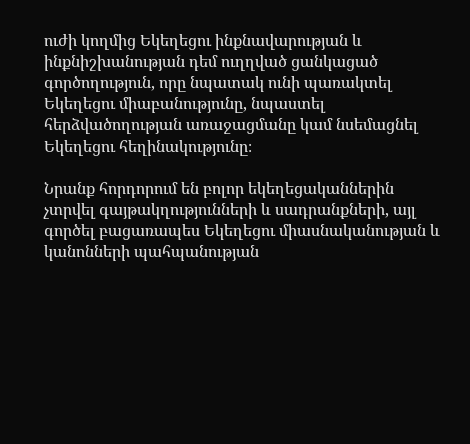ուժի կողմից Եկեղեցու ինքնավարության և ինքնիշխանության դեմ ուղղված ցանկացած գործողություն, որը նպատակ ունի պառակտել Եկեղեցու միաբանությունը, նպաստել հերձվածողության առաջացմանը կամ նսեմացնել Եկեղեցու հեղինակությունը։

Նրանք հորդորում են բոլոր եկեղեցականներին չտրվել գայթակղությունների և սադրանքների, այլ գործել բացառապես Եկեղեցու միասնականության և կանոնների պահպանության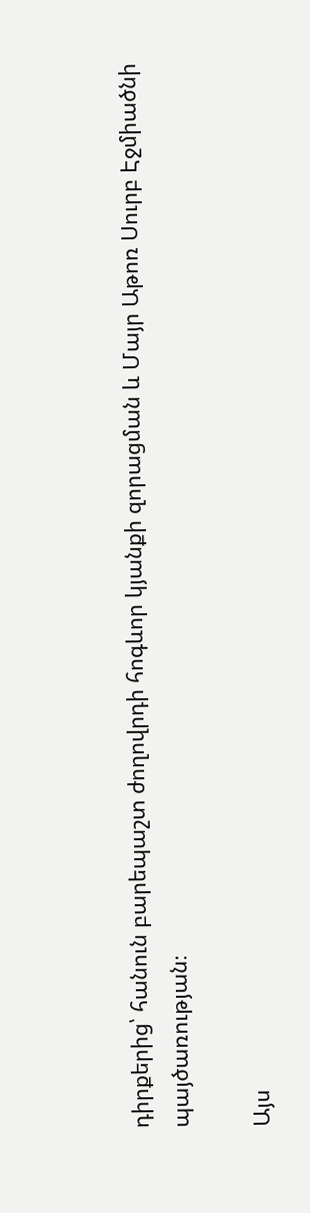դիրքերից՝ հանուն բարեպաշտ ժողովրդի հոգևոր կյանքի զորացման և Մայր Աթոռ Սուրբ Էջմիածնի պայծառության։

Այս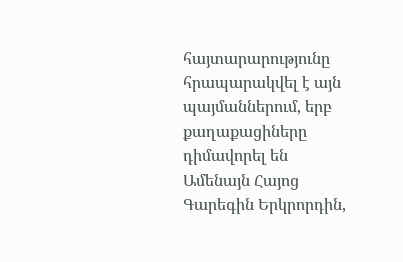հայտարարությունը հրապարակվել է այն պայմաններում, երբ քաղաքացիները դիմավորել են Ամենայն Հայոց Գարեգին Երկրորդին,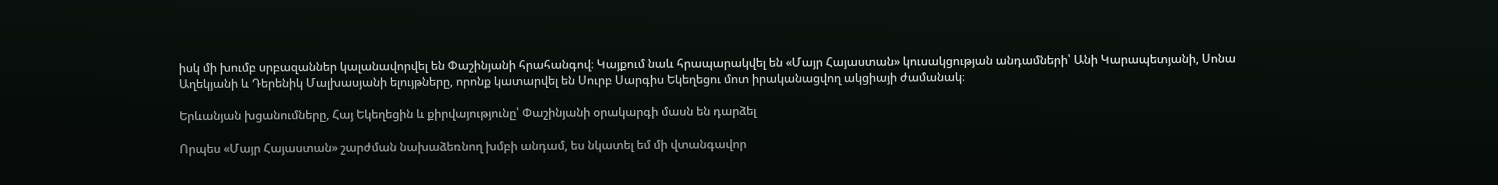իսկ մի խումբ սրբազաններ կալանավորվել են Փաշինյանի հրահանգով։ Կայքում նաև հրապարակվել են «Մայր Հայաստան» կուսակցության անդամների՝ Անի Կարապետյանի, Սոնա Աղեկյանի և Դերենիկ Մալխասյանի ելույթները, որոնք կատարվել են Սուրբ Սարգիս Եկեղեցու մոտ իրականացվող ակցիայի ժամանակ։

Երևանյան խցանումները, Հայ Եկեղեցին և քիրվայությունը՝ Փաշինյանի օրակարգի մասն են դարձել

Որպես «Մայր Հայաստան» շարժման նախաձեռնող խմբի անդամ, ես նկատել եմ մի վտանգավոր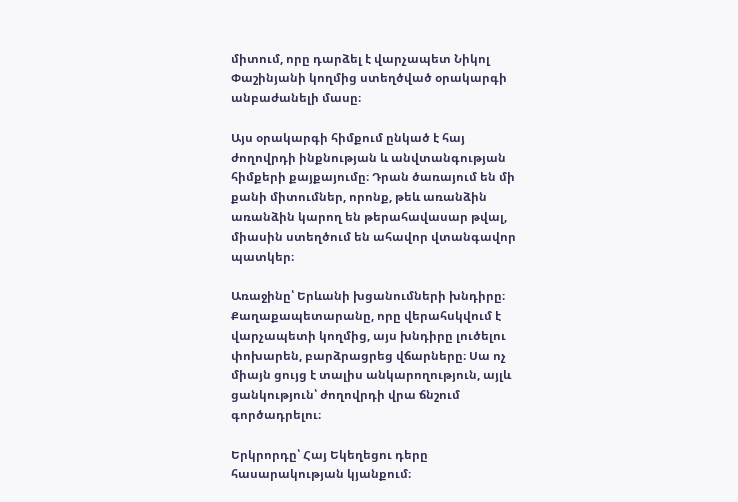միտում, որը դարձել է վարչապետ Նիկոլ Փաշինյանի կողմից ստեղծված օրակարգի անբաժանելի մասը։

Այս օրակարգի հիմքում ընկած է հայ ժողովրդի ինքնության և անվտանգության հիմքերի քայքայումը։ Դրան ծառայում են մի քանի միտումներ, որոնք, թեև առանձին առանձին կարող են թերահավասար թվալ, միասին ստեղծում են ահավոր վտանգավոր պատկեր։

Առաջինը՝ Երևանի խցանումների խնդիրը։ Քաղաքապետարանը, որը վերահսկվում է վարչապետի կողմից, այս խնդիրը լուծելու փոխարեն, բարձրացրեց վճարները։ Սա ոչ միայն ցույց է տալիս անկարողություն, այլև ցանկություն՝ ժողովրդի վրա ճնշում գործադրելու։

Երկրորդը՝ Հայ Եկեղեցու դերը հասարակության կյանքում։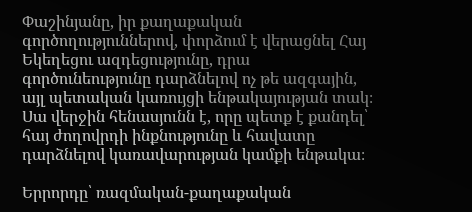Փաշինյանը, իր քաղաքական գործողություններով, փորձում է վերացնել Հայ Եկեղեցու ազդեցությունը, դրա գործունեությունը դարձնելով ոչ թե ազգային, այլ պետական կառույցի ենթակայության տակ։ Սա վերջին հենասյունն է, որը պետք է քանդել՝ հայ ժողովրդի ինքնությունը և հավատը դարձնելով կառավարության կամքի ենթակա։

Երրորդը՝ ռազմական-քաղաքական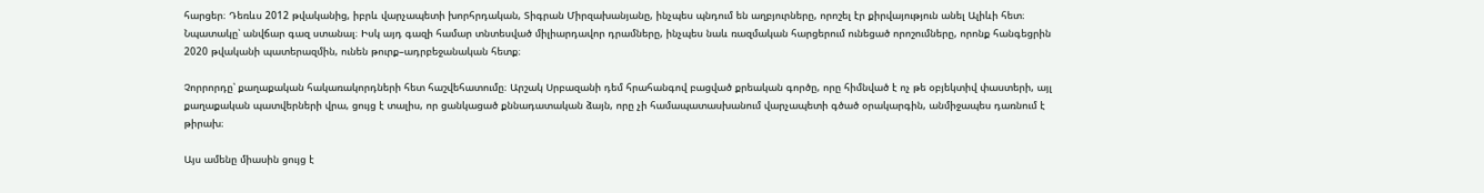հարցեր։ Դեռևս 2012 թվականից, իբրև վարչապետի խորհրդական, Տիգրան Միրզախանյանը, ինչպես պնդում են աղբյուրները, որոշել էր քիրվայություն անել Ալիևի հետ։ Նպատակը՝ անվճար գազ ստանալ։ Իսկ այդ գազի համար տնտեսված միլիարդավոր դրամները, ինչպես նաև ռազմական հարցերում ունեցած որոշումները, որոնք հանգեցրին 2020 թվականի պատերազմին, ունեն թուրք–ադրբեջանական հետք։

Չորրորդը՝ քաղաքական հակառակորդների հետ հաշվեհատումը։ Արշակ Սրբազանի դեմ հրահանգով բացված քրեական գործը, որը հիմնված է ոչ թե օբյեկտիվ փաստերի, այլ քաղաքական պատվերների վրա, ցույց է տալիս, որ ցանկացած քննադատական ձայն, որը չի համապատասխանում վարչապետի գծած օրակարգին, անմիջապես դառնում է թիրախ։

Այս ամենը միասին ցույց է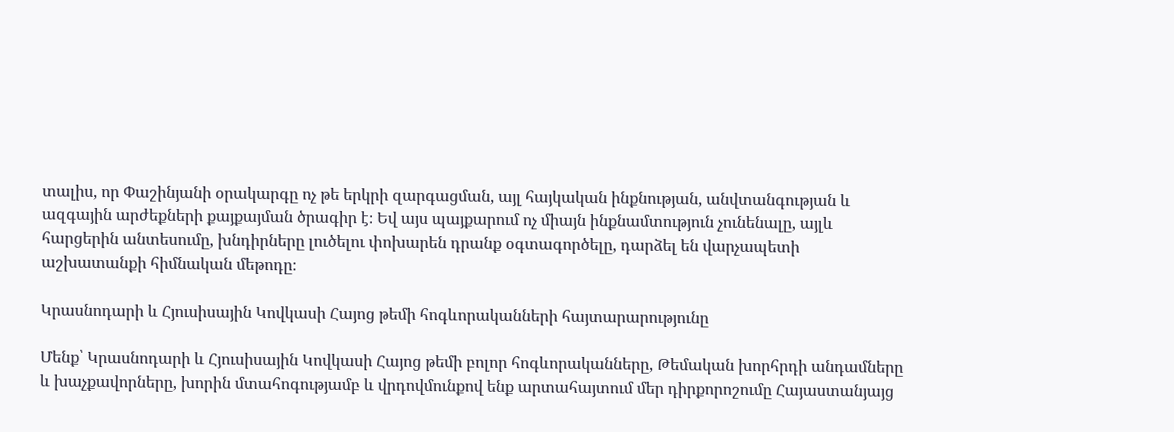տալիս, որ Փաշինյանի օրակարգը ոչ թե երկրի զարգացման, այլ հայկական ինքնության, անվտանգության և ազգային արժեքների քայքայման ծրագիր է։ Եվ այս պայքարում ոչ միայն ինքնամտություն չունենալը, այլև հարցերին անտեսումը, խնդիրները լուծելու փոխարեն դրանք օգտագործելը, դարձել են վարչապետի աշխատանքի հիմնական մեթոդը։

Կրասնոդարի և Հյուսիսային Կովկասի Հայոց թեմի հոգևորականների հայտարարությունը

Մենք՝ Կրասնոդարի և Հյուսիսային Կովկասի Հայոց թեմի բոլոր հոգևորականները, Թեմական խորհրդի անդամները և խաչքավորները, խորին մտահոգությամբ և վրդովմունքով ենք արտահայտում մեր դիրքորոշումը Հայաստանյայց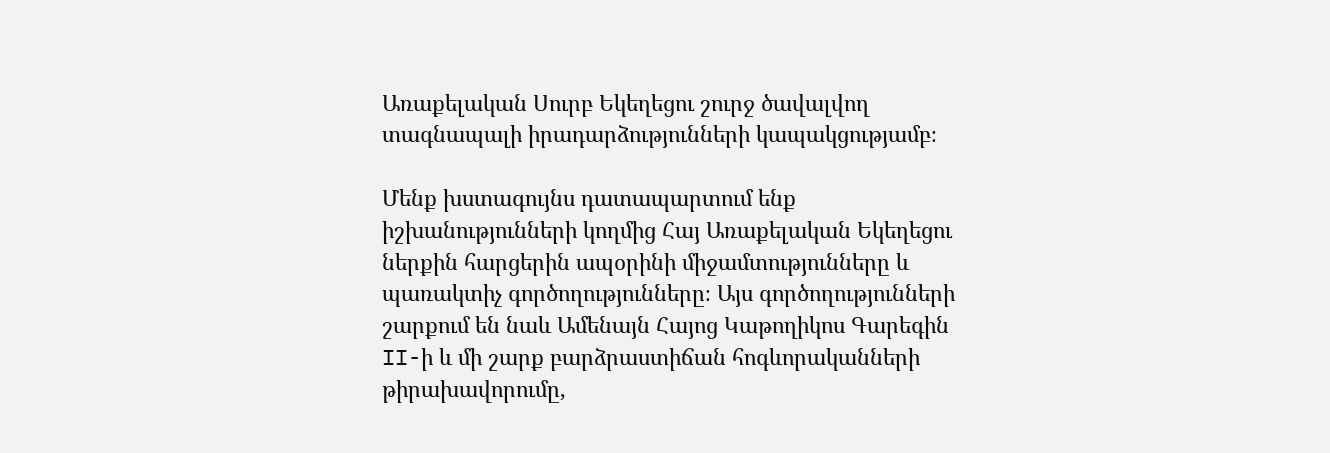Առաքելական Սուրբ Եկեղեցու շուրջ ծավալվող տագնապալի իրադարձությունների կապակցությամբ։

Մենք խստագույնս դատապարտում ենք իշխանությունների կողմից Հայ Առաքելական Եկեղեցու ներքին հարցերին ապօրինի միջամտությունները և պառակտիչ գործողությունները։ Այս գործողությունների շարքում են նաև Ամենայն Հայոց Կաթողիկոս Գարեգին II-ի և մի շարք բարձրաստիճան հոգևորականների թիրախավորումը,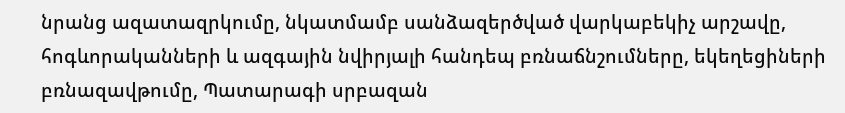նրանց ազատազրկումը, նկատմամբ սանձազերծված վարկաբեկիչ արշավը, հոգևորականների և ազգային նվիրյալի հանդեպ բռնաճնշումները, եկեղեցիների բռնազավթումը, Պատարագի սրբազան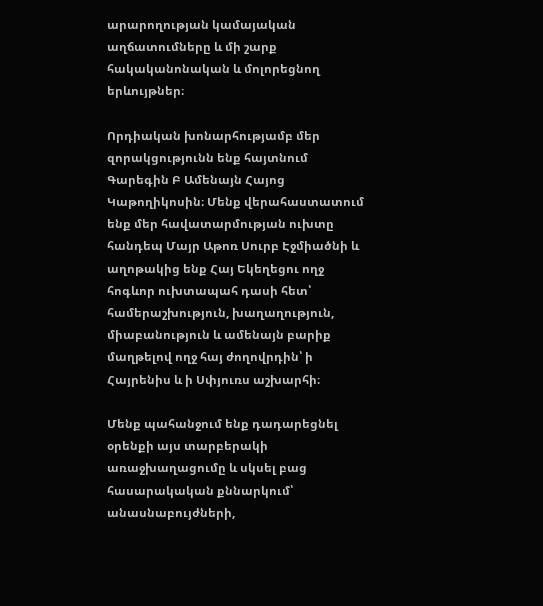արարողության կամայական աղճատումները և մի շարք հակականոնական և մոլորեցնող երևույթներ։

Որդիական խոնարհությամբ մեր զորակցությունն ենք հայտնում Գարեգին Բ Ամենայն Հայոց Կաթողիկոսին։ Մենք վերահաստատում ենք մեր հավատարմության ուխտը հանդեպ Մայր Աթոռ Սուրբ Էջմիածնի և աղոթակից ենք Հայ Եկեղեցու ողջ հոգևոր ուխտապահ դասի հետ՝ համերաշխություն, խաղաղություն, միաբանություն և ամենայն բարիք մաղթելով ողջ հայ ժողովրդին՝ ի Հայրենիս և ի Սփյուռս աշխարհի։

Մենք պահանջում ենք դադարեցնել օրենքի այս տարբերակի առաջխաղացումը և սկսել բաց հասարակական քննարկում՝ անասնաբույժների,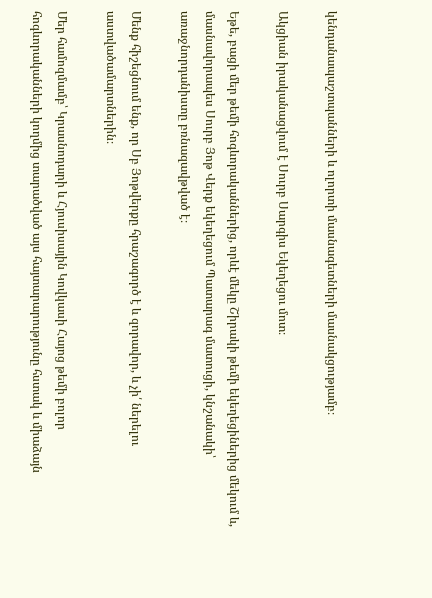կենդանապաշտպանների և ոլորտի մասնագետների մասնակցությամբ։

Ակցիան իրականացվում է Սուրբ Սարգիս Եկեղեցու մոտ։

Եթե, բացի մեր թեմի հոգևորականներից, որևէ մեկը Շիրակի թեմի եկեղեցիներից մեկում և, մասնավորապես Սուրբ Յոթ Վերք եկեղեցում Պատարագ մատուցի, կնշանակի՝ առաջնորդանիստը բռնազավթված է։

Մենք հիշեցնում ենք, որ Սբ Յոթվերքը հրաշագործ է և զորավոր, և չի՛ ներելու աստվածամարտներին։

Մեր համոզմամբ՝ Կրասնոդարի և Հյուսիսային Կովկասի Հայոց թեմի բոլոր հոգևորականների կողմից տարածված այս հայտարարությունը հստակ և միաձայն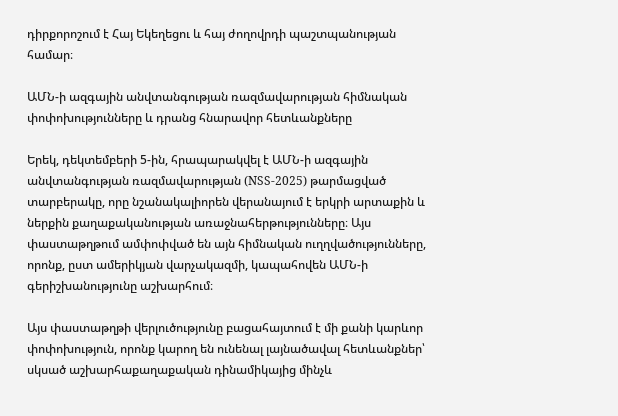դիրքորոշում է Հայ Եկեղեցու և հայ ժողովրդի պաշտպանության համար։

ԱՄՆ-ի ազգային անվտանգության ռազմավարության հիմնական փոփոխությունները և դրանց հնարավոր հետևանքները

Երեկ, դեկտեմբերի 5-ին, հրապարակվել է ԱՄՆ-ի ազգային անվտանգության ռազմավարության (NSS-2025) թարմացված տարբերակը, որը նշանակալիորեն վերանայում է երկրի արտաքին և ներքին քաղաքականության առաջնահերթությունները։ Այս փաստաթղթում ամփոփված են այն հիմնական ուղղվածությունները, որոնք, ըստ ամերիկյան վարչակազմի, կապահովեն ԱՄՆ-ի գերիշխանությունը աշխարհում։

Այս փաստաթղթի վերլուծությունը բացահայտում է մի քանի կարևոր փոփոխություն, որոնք կարող են ունենալ լայնածավալ հետևանքներ՝ սկսած աշխարհաքաղաքական դինամիկայից մինչև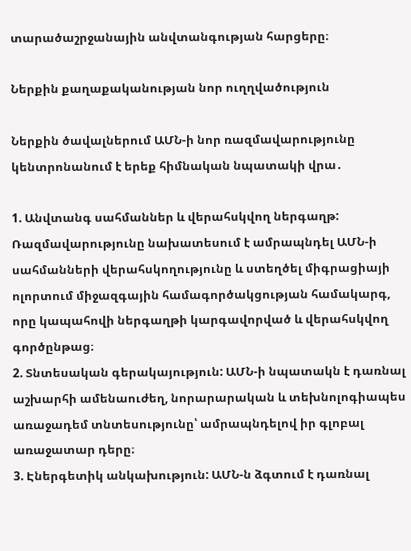տարածաշրջանային անվտանգության հարցերը։

Ներքին քաղաքականության նոր ուղղվածություն

Ներքին ծավալներում ԱՄՆ-ի նոր ռազմավարությունը կենտրոնանում է երեք հիմնական նպատակի վրա․

1. Անվտանգ սահմաններ և վերահսկվող ներգաղթ: Ռազմավարությունը նախատեսում է ամրապնդել ԱՄՆ-ի սահմանների վերահսկողությունը և ստեղծել միգրացիայի ոլորտում միջազգային համագործակցության համակարգ, որը կապահովի ներգաղթի կարգավորված և վերահսկվող գործընթաց։
2. Տնտեսական գերակայություն: ԱՄՆ-ի նպատակն է դառնալ աշխարհի ամենաուժեղ, նորարարական և տեխնոլոգիապես առաջադեմ տնտեսությունը՝ ամրապնդելով իր գլոբալ առաջատար դերը։
3. Էներգետիկ անկախություն: ԱՄՆ-ն ձգտում է դառնալ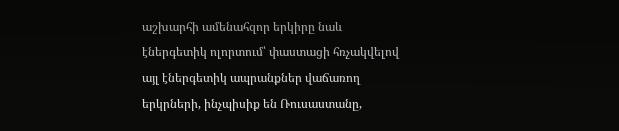աշխարհի ամենահզոր երկիրը նաև էներգետիկ ոլորտում՝ փաստացի հռչակվելով այլ էներգետիկ ապրանքներ վաճառող երկրների, ինչպիսիք են Ռուսաստանը,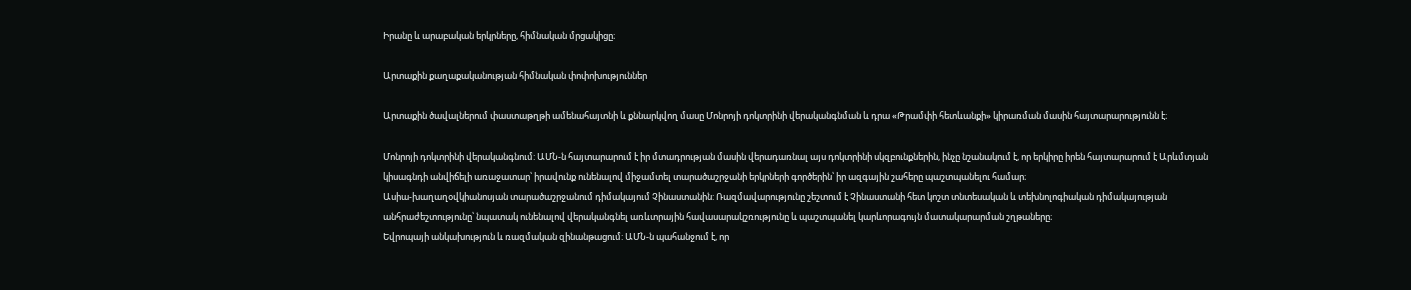Իրանը և արաբական երկրները, հիմնական մրցակիցը։

Արտաքին քաղաքականության հիմնական փոփոխություններ

Արտաքին ծավալներում փաստաթղթի ամենահայտնի և քննարկվող մասը Մոնրոյի դոկտրինի վերականգնման և դրա «Թրամփի հետևանքի» կիրառման մասին հայտարարությունն է։

Մոնրոյի դոկտրինի վերականգնում: ԱՄՆ-ն հայտարարում է իր մտադրության մասին վերադառնալ այս դոկտրինի սկզբունքներին, ինչը նշանակում է, որ երկիրը իրեն հայտարարում է Արևմտյան կիսագնդի անվիճելի առաջատար՝ իրավունք ունենալով միջամտել տարածաշրջանի երկրների գործերին՝ իր ազգային շահերը պաշտպանելու համար։
Ասիա-խաղաղօվկիանոսյան տարածաշրջանում դիմակայում Չինաստանին: Ռազմավարությունը շեշտում է Չինաստանի հետ կոշտ տնտեսական և տեխնոլոգիական դիմակայության անհրաժեշտությունը՝ նպատակ ունենալով վերականգնել առևտրային հավասարակշռությունը և պաշտպանել կարևորագույն մատակարարման շղթաները։
Եվրոպայի անկախություն և ռազմական զինանթացում: ԱՄՆ-ն պահանջում է, որ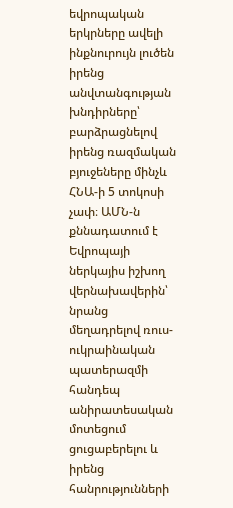եվրոպական երկրները ավելի ինքնուրույն լուծեն իրենց անվտանգության խնդիրները՝ բարձրացնելով իրենց ռազմական բյուջեները մինչև ՀՆԱ-ի 5 տոկոսի չափ։ ԱՄՆ-ն քննադատում է Եվրոպայի ներկայիս իշխող վերնախավերին՝ նրանց մեղադրելով ռուս-ուկրաինական պատերազմի հանդեպ անիրատեսական մոտեցում ցուցաբերելու և իրենց հանրությունների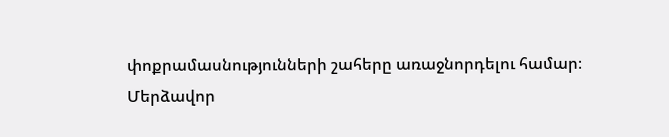փոքրամասնությունների շահերը առաջնորդելու համար։
Մերձավոր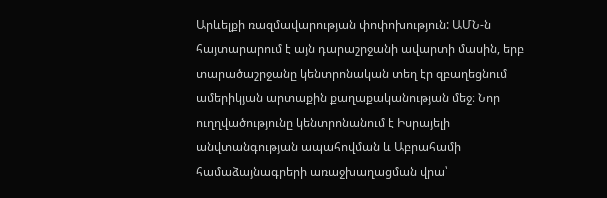Արևելքի ռազմավարության փոփոխություն: ԱՄՆ-ն հայտարարում է այն դարաշրջանի ավարտի մասին, երբ տարածաշրջանը կենտրոնական տեղ էր զբաղեցնում ամերիկյան արտաքին քաղաքականության մեջ։ Նոր ուղղվածությունը կենտրոնանում է Իսրայելի անվտանգության ապահովման և Աբրահամի համաձայնագրերի առաջխաղացման վրա՝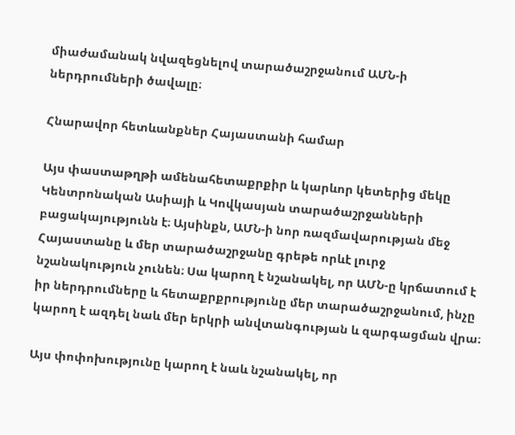միաժամանակ նվազեցնելով տարածաշրջանում ԱՄՆ-ի ներդրումների ծավալը։

Հնարավոր հետևանքներ Հայաստանի համար

Այս փաստաթղթի ամենահետաքրքիր և կարևոր կետերից մեկը Կենտրոնական Ասիայի և Կովկասյան տարածաշրջանների բացակայությունն է։ Այսինքն, ԱՄՆ-ի նոր ռազմավարության մեջ Հայաստանը և մեր տարածաշրջանը գրեթե որևէ լուրջ նշանակություն չունեն։ Սա կարող է նշանակել, որ ԱՄՆ-ը կրճատում է իր ներդրումները և հետաքրքրությունը մեր տարածաշրջանում, ինչը կարող է ազդել նաև մեր երկրի անվտանգության և զարգացման վրա։

Այս փոփոխությունը կարող է նաև նշանակել, որ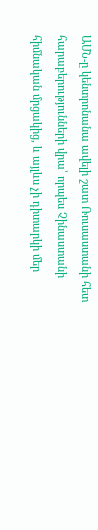ԱՄՆ-ը կենտրոնանա ավելի շատ Ռուսաստանի հետ հարաբերությունների վրա՝ որպես Չինաստանի հիմնական մրցակից, և այլևս չի դիտարկի մեր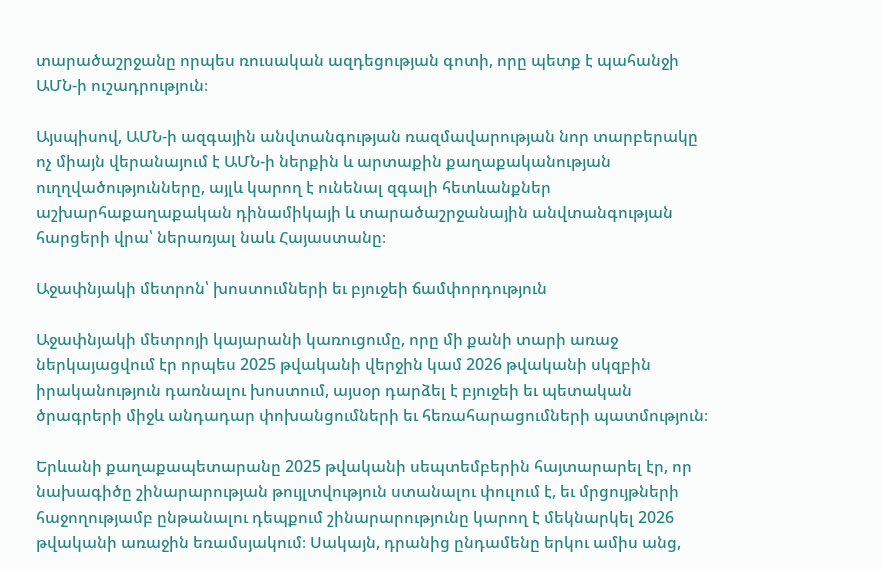տարածաշրջանը որպես ռուսական ազդեցության գոտի, որը պետք է պահանջի ԱՄՆ-ի ուշադրություն։

Այսպիսով, ԱՄՆ-ի ազգային անվտանգության ռազմավարության նոր տարբերակը ոչ միայն վերանայում է ԱՄՆ-ի ներքին և արտաքին քաղաքականության ուղղվածությունները, այլև կարող է ունենալ զգալի հետևանքներ աշխարհաքաղաքական դինամիկայի և տարածաշրջանային անվտանգության հարցերի վրա՝ ներառյալ նաև Հայաստանը։

Աջափնյակի մետրոն՝ խոստումների եւ բյուջեի ճամփորդություն

Աջափնյակի մետրոյի կայարանի կառուցումը, որը մի քանի տարի առաջ ներկայացվում էր որպես 2025 թվականի վերջին կամ 2026 թվականի սկզբին իրականություն դառնալու խոստում, այսօր դարձել է բյուջեի եւ պետական ծրագրերի միջև անդադար փոխանցումների եւ հեռահարացումների պատմություն։

Երևանի քաղաքապետարանը 2025 թվականի սեպտեմբերին հայտարարել էր, որ նախագիծը շինարարության թույլտվություն ստանալու փուլում է, եւ մրցույթների հաջողությամբ ընթանալու դեպքում շինարարությունը կարող է մեկնարկել 2026 թվականի առաջին եռամսյակում։ Սակայն, դրանից ընդամենը երկու ամիս անց,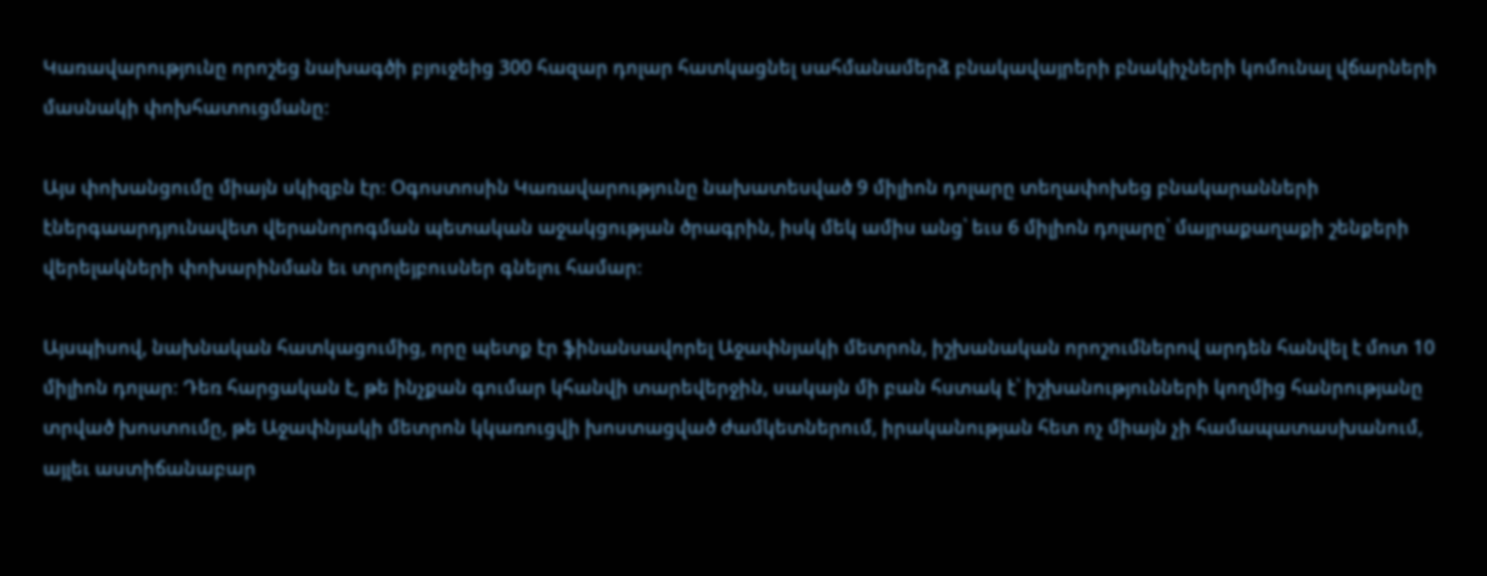Կառավարությունը որոշեց նախագծի բյուջեից 300 հազար դոլար հատկացնել սահմանամերձ բնակավայրերի բնակիչների կոմունալ վճարների մասնակի փոխհատուցմանը։

Այս փոխանցումը միայն սկիզբն էր։ Օգոստոսին Կառավարությունը նախատեսված 9 միլիոն դոլարը տեղափոխեց բնակարանների էներգաարդյունավետ վերանորոգման պետական աջակցության ծրագրին, իսկ մեկ ամիս անց՝ եւս 6 միլիոն դոլարը՝ մայրաքաղաքի շենքերի վերելակների փոխարինման եւ տրոլեյբուսներ գնելու համար։

Այսպիսով, նախնական հատկացումից, որը պետք էր ֆինանսավորել Աջափնյակի մետրոն, իշխանական որոշումներով արդեն հանվել է մոտ 10 միլիոն դոլար։ Դեռ հարցական է, թե ինչքան գումար կհանվի տարեվերջին, սակայն մի բան հստակ է՝ իշխանությունների կողմից հանրությանը տրված խոստումը, թե Աջափնյակի մետրոն կկառուցվի խոստացված ժամկետներում, իրականության հետ ոչ միայն չի համապատասխանում, այլեւ աստիճանաբար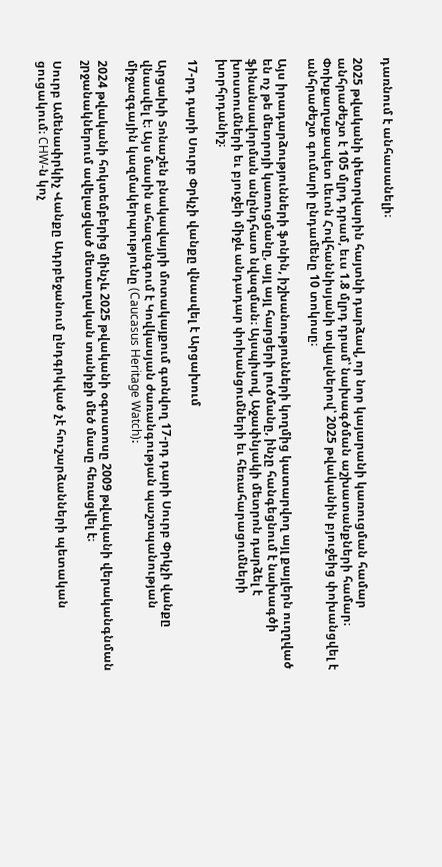դառնում է անհասանելի։

2025 թվականի փետրվարին հայտնի դարձավ, որ նոր կայարանի կառուցման համար անհրաժեշտ է 105 մլրդ դրամ, եւս 1.8 մլրդ դրամ՝ նախագծման աշխատանքների համար։ Փոխքաղաքապետ Լեւոն Հովհաննիսյանի տվյալներով՝ 2025 թվականին բյուջեից փոխանցվել է անհրաժեշտ գումարի ընդամենը 10 տոկոսը։

Այս իրադարձությունների ֆոնին, իշխանությունների կողմից կատարվող այլ քայլերն ուղղված են ոչ թե մետրոյի կառուցմանը, այլ այլ հարցերի լուծմանը, ինչը հանգեցնում է նախագծի ֆինանսավորման անընդհատ նվազման։ Այսպիսով, Աջափնյակի մետրոն դարձել է խոստումների եւ բյուջեի միջև անդադար փոխանցումների եւ հեռահարացումների խորհրդանիշ։

17-րդ դարի Սուրբ Փրկչի վանքը վնասվել է Արցախում

Արցախի Տոնաշեն բնակավայրի մոտակայքում գտնվող 17-րդ դարի Սուրբ Փրկչի վանքը վնասվել է։ Այս մասին ահազանգում է Կովկասյան ժառանգության պաշտպանության միջազգային կազմակերպությունը (Caucasus Heritage Watch)։

2024 թվականի հոկտեմբերից մինչև 2025 թվականի օգոստոսը 2009 թվականի վերականգնման շրջանակներում ավելացված մետաղական տանիքի մեծ մասը հեռացվել է։

Սուրբ Ամենափրկիչ Վանքը Ադրբեջանում ընդգրկված չէ հուշարձանների պետական ցուցակում։ CHW-ն կոչ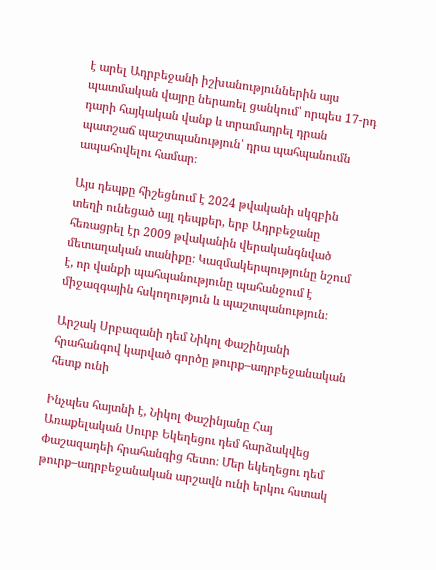է արել Ադրբեջանի իշխանություններին այս պատմական վայրը ներառել ցանկում՝ որպես 17-րդ դարի հայկական վանք և տրամադրել դրան պատշաճ պաշտպանություն՝ դրա պահպանումն ապահովելու համար։

Այս դեպքը հիշեցնում է 2024 թվականի սկզբին տեղի ունեցած այլ դեպքեր, երբ Ադրբեջանը հեռացրել էր 2009 թվականին վերականգնված մետաղական տանիքը։ Կազմակերպությունը նշում է, որ վանքի պահպանությունը պահանջում է միջազգային հսկողություն և պաշտպանություն։

Արշակ Սրբազանի դեմ Նիկոլ Փաշինյանի հրահանգով կարված գործը թուրք–ադրբեջանական հետք ունի

Ինչպես հայտնի է, Նիկոլ Փաշինյանը Հայ Առաքելական Սուրբ Եկեղեցու դեմ հարձակվեց Փաշազադեի հրահանգից հետո։ Մեր եկեղեցու դեմ թուրք–ադրբեջանական արշավն ունի երկու հստակ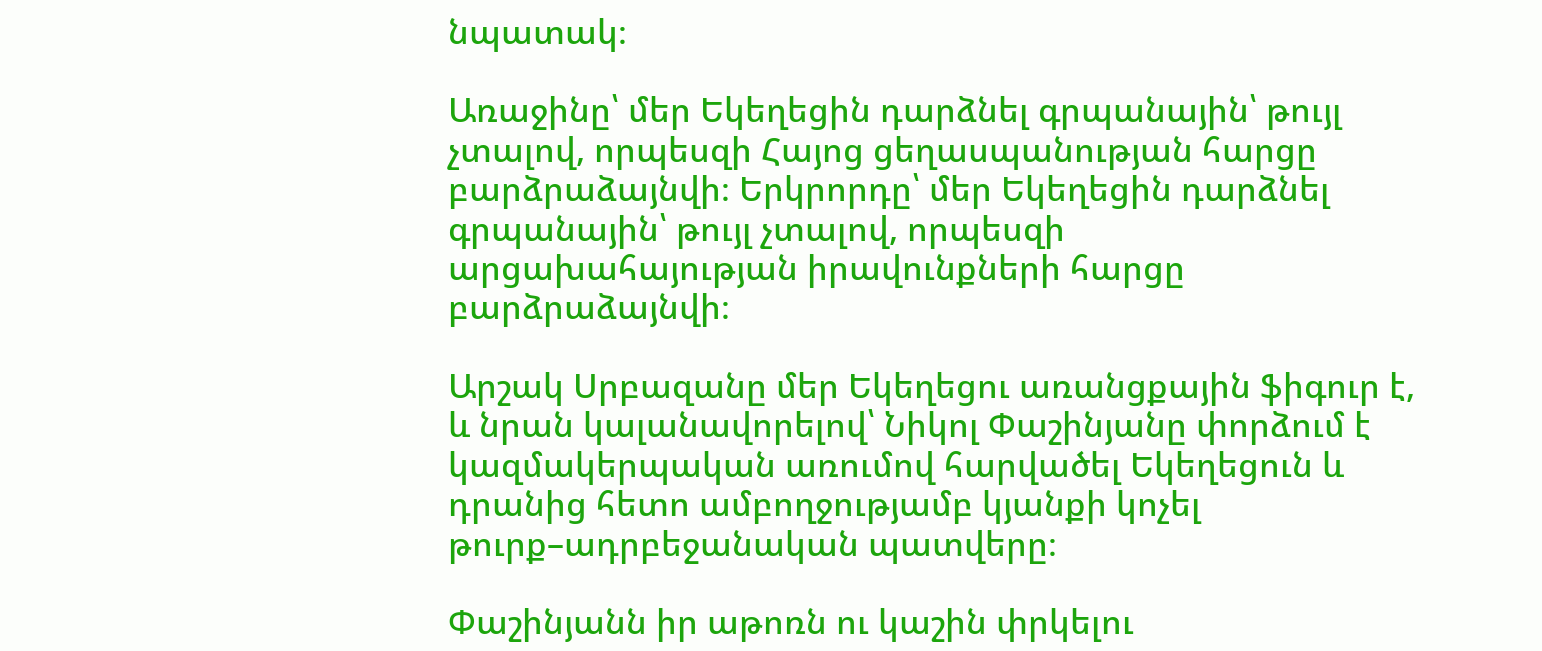նպատակ։

Առաջինը՝ մեր Եկեղեցին դարձնել գրպանային՝ թույլ չտալով, որպեսզի Հայոց ցեղասպանության հարցը բարձրաձայնվի։ Երկրորդը՝ մեր Եկեղեցին դարձնել գրպանային՝ թույլ չտալով, որպեսզի արցախահայության իրավունքների հարցը բարձրաձայնվի։

Արշակ Սրբազանը մեր Եկեղեցու առանցքային ֆիգուր է, և նրան կալանավորելով՝ Նիկոլ Փաշինյանը փորձում է կազմակերպական առումով հարվածել Եկեղեցուն և դրանից հետո ամբողջությամբ կյանքի կոչել թուրք–ադրբեջանական պատվերը։

Փաշինյանն իր աթոռն ու կաշին փրկելու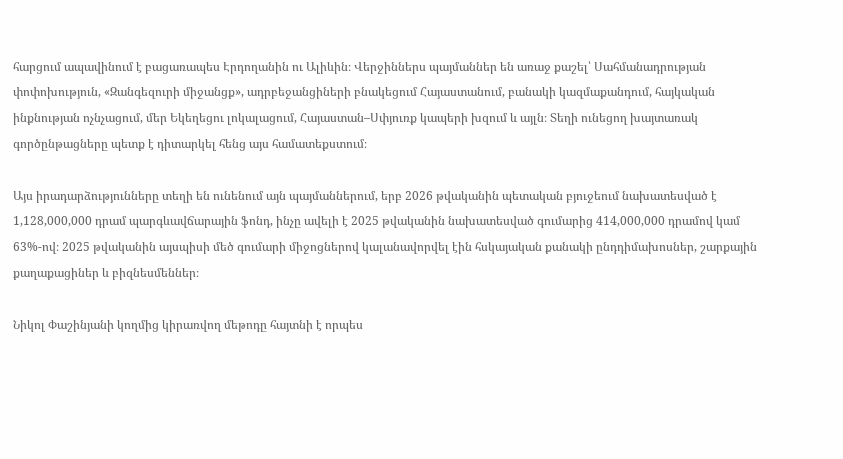հարցում ապավինում է բացառապես Էրդողանին ու Ալիևին։ Վերջիններս պայմաններ են առաջ քաշել՝ Սահմանադրության փոփոխություն, «Զանգեզուրի միջանցք», ադրբեջանցիների բնակեցում Հայաստանում, բանակի կազմաքանդում, հայկական ինքնության ոչնչացում, մեր Եկեղեցու լոկալացում, Հայաստան–Սփյուռք կապերի խզում և այլն։ Տեղի ունեցող խայտառակ գործընթացները պետք է դիտարկել հենց այս համատեքստում։

Այս իրադարձությունները տեղի են ունենում այն պայմաններում, երբ 2026 թվականին պետական բյուջեում նախատեսված է 1,128,000,000 դրամ պարգևավճարային ֆոնդ, ինչը ավելի է 2025 թվականին նախատեսված գումարից 414,000,000 դրամով կամ 63%-ով։ 2025 թվականին այսպիսի մեծ գումարի միջոցներով կալանավորվել էին հսկայական քանակի ընդդիմախոսներ, շարքային քաղաքացիներ և բիզնեսմեններ։

Նիկոլ Փաշինյանի կողմից կիրառվող մեթոդը հայտնի է որպես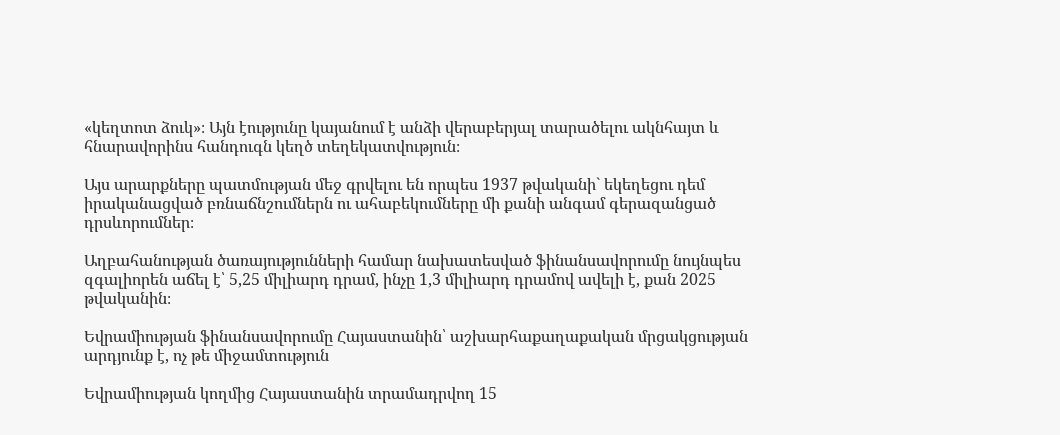«կեղտոտ ձուկ»։ Այն էությունը կայանում է անձի վերաբերյալ տարածելու ակնհայտ և հնարավորինս հանդուգն կեղծ տեղեկատվություն։

Այս արարքները պատմության մեջ գրվելու են որպես 1937 թվականի` եկեղեցու դեմ իրականացված բռնաճնշումներն ու ահաբեկումները մի քանի անգամ գերազանցած դրսևորումներ։

Աղբահանության ծառայությունների համար նախատեսված ֆինանսավորումը նույնպես զգալիորեն աճել է՝ 5,25 միլիարդ դրամ, ինչը 1,3 միլիարդ դրամով ավելի է, քան 2025 թվականին։

Եվրամիության ֆինանսավորումը Հայաստանին՝ աշխարհաքաղաքական մրցակցության արդյունք է, ոչ թե միջամտություն

Եվրամիության կողմից Հայաստանին տրամադրվող 15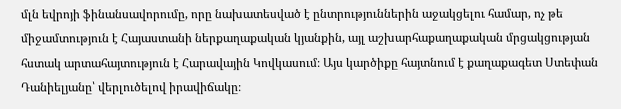մլն եվրոյի ֆինանսավորումը, որը նախատեսված է ընտրություններին աջակցելու համար, ոչ թե միջամտություն է Հայաստանի ներքաղաքական կյանքին, այլ աշխարհաքաղաքական մրցակցության հստակ արտահայտություն է Հարավային Կովկասում։ Այս կարծիքը հայտնում է քաղաքագետ Ստեփան Դանիելյանը՝ վերլուծելով իրավիճակը։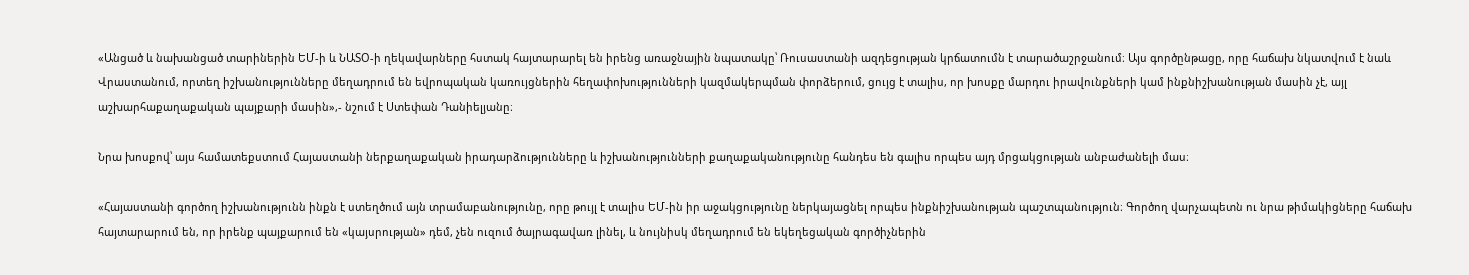«Անցած և նախանցած տարիներին ԵՄ-ի և ՆԱՏՕ-ի ղեկավարները հստակ հայտարարել են իրենց առաջնային նպատակը՝ Ռուսաստանի ազդեցության կրճատումն է տարածաշրջանում։ Այս գործընթացը, որը հաճախ նկատվում է նաև Վրաստանում, որտեղ իշխանությունները մեղադրում են եվրոպական կառույցներին հեղափոխությունների կազմակերպման փորձերում, ցույց է տալիս, որ խոսքը մարդու իրավունքների կամ ինքնիշխանության մասին չէ, այլ աշխարհաքաղաքական պայքարի մասին»,- նշում է Ստեփան Դանիելյանը։

Նրա խոսքով՝ այս համատեքստում Հայաստանի ներքաղաքական իրադարձությունները և իշխանությունների քաղաքականությունը հանդես են գալիս որպես այդ մրցակցության անբաժանելի մաս։

«Հայաստանի գործող իշխանությունն ինքն է ստեղծում այն տրամաբանությունը, որը թույլ է տալիս ԵՄ-ին իր աջակցությունը ներկայացնել որպես ինքնիշխանության պաշտպանություն։ Գործող վարչապետն ու նրա թիմակիցները հաճախ հայտարարում են, որ իրենք պայքարում են «կայսրության» դեմ, չեն ուզում ծայրագավառ լինել, և նույնիսկ մեղադրում են եկեղեցական գործիչներին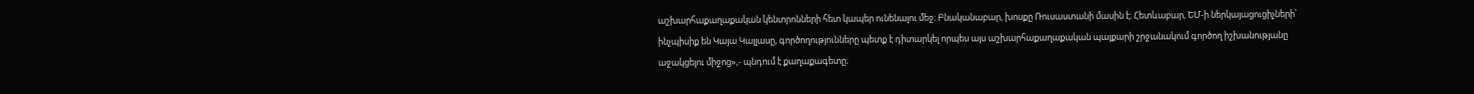աշխարհաքաղաքական կենտրոնների հետ կապեր ունենալու մեջ։ Բնականաբար, խոսքը Ռուսաստանի մասին է։ Հետևաբար, ԵՄ-ի ներկայացուցիչների՝ ինչպիսիք են Կայա Կալլասը, գործողությունները պետք է դիտարկել որպես այս աշխարհաքաղաքական պայքարի շրջանակում գործող իշխանությանը աջակցելու միջոց»,- պնդում է քաղաքագետը։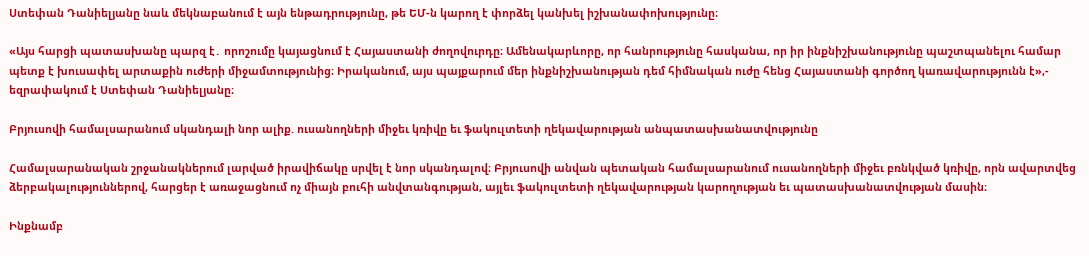Ստեփան Դանիելյանը նաև մեկնաբանում է այն ենթադրությունը, թե ԵՄ-ն կարող է փորձել կանխել իշխանափոխությունը։

«Այս հարցի պատասխանը պարզ է․ որոշումը կայացնում է Հայաստանի ժողովուրդը։ Ամենակարևորը, որ հանրությունը հասկանա, որ իր ինքնիշխանությունը պաշտպանելու համար պետք է խուսափել արտաքին ուժերի միջամտությունից։ Իրականում, այս պայքարում մեր ինքնիշխանության դեմ հիմնական ուժը հենց Հայաստանի գործող կառավարությունն է»,- եզրափակում է Ստեփան Դանիելյանը։

Բրյուսովի համալսարանում սկանդալի նոր ալիք. ուսանողների միջեւ կռիվը եւ ֆակուլտետի ղեկավարության անպատասխանատվությունը

Համալսարանական շրջանակներում լարված իրավիճակը սրվել է նոր սկանդալով։ Բրյուսովի անվան պետական համալսարանում ուսանողների միջեւ բռնկված կռիվը, որն ավարտվեց ձերբակալություններով, հարցեր է առաջացնում ոչ միայն բուհի անվտանգության, այլեւ ֆակուլտետի ղեկավարության կարողության եւ պատասխանատվության մասին։

Ինքնամբ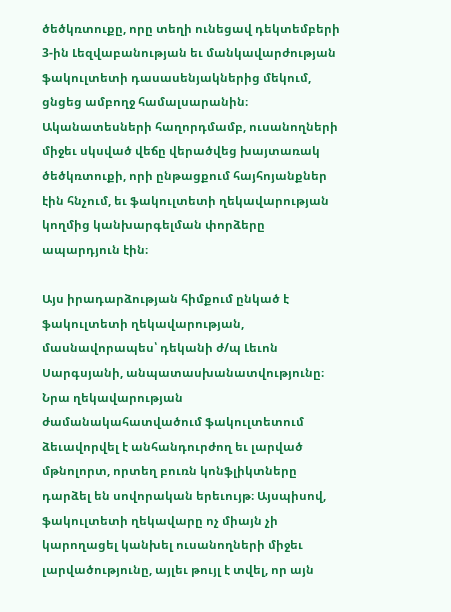ծեծկռտուքը, որը տեղի ունեցավ դեկտեմբերի 3-ին Լեզվաբանության եւ մանկավարժության ֆակուլտետի դասասենյակներից մեկում, ցնցեց ամբողջ համալսարանին։ Ականատեսների հաղորդմամբ, ուսանողների միջեւ սկսված վեճը վերածվեց խայտառակ ծեծկռտուքի, որի ընթացքում հայհոյանքներ էին հնչում, եւ ֆակուլտետի ղեկավարության կողմից կանխարգելման փորձերը ապարդյուն էին։

Այս իրադարձության հիմքում ընկած է ֆակուլտետի ղեկավարության, մասնավորապես՝ դեկանի ժ/պ Լեւոն Սարգսյանի, անպատասխանատվությունը։ Նրա ղեկավարության ժամանակահատվածում ֆակուլտետում ձեւավորվել է անհանդուրժող եւ լարված մթնոլորտ, որտեղ բուռն կոնֆլիկտները դարձել են սովորական երեւույթ։ Այսպիսով, ֆակուլտետի ղեկավարը ոչ միայն չի կարողացել կանխել ուսանողների միջեւ լարվածությունը, այլեւ թույլ է տվել, որ այն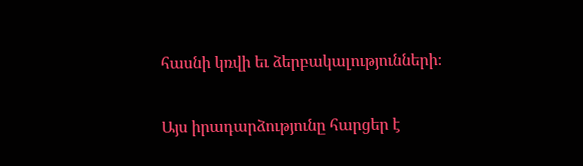հասնի կռվի եւ ձերբակալությունների։

Այս իրադարձությունը հարցեր է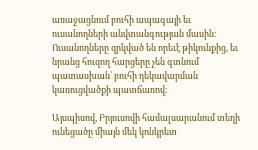առաջացնում բուհի ապագայի եւ ուսանողների անվտանգության մասին։ Ուսանողները զրկված են որեւէ թիկունքից, եւ նրանց հուզող հարցերը չեն գտնում պատասխան՝ բուհի ղեկավարման կառուցվածքի պատճառով։

Այսպիսով, Բրյուսովի համալսարանում տեղի ունեցածը միայն մեկ կոնկրետ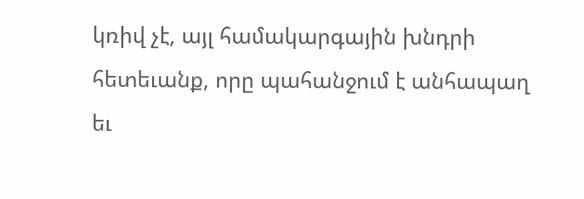կռիվ չէ, այլ համակարգային խնդրի հետեւանք, որը պահանջում է անհապաղ եւ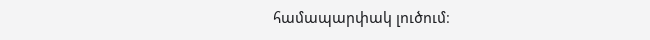համապարփակ լուծում։